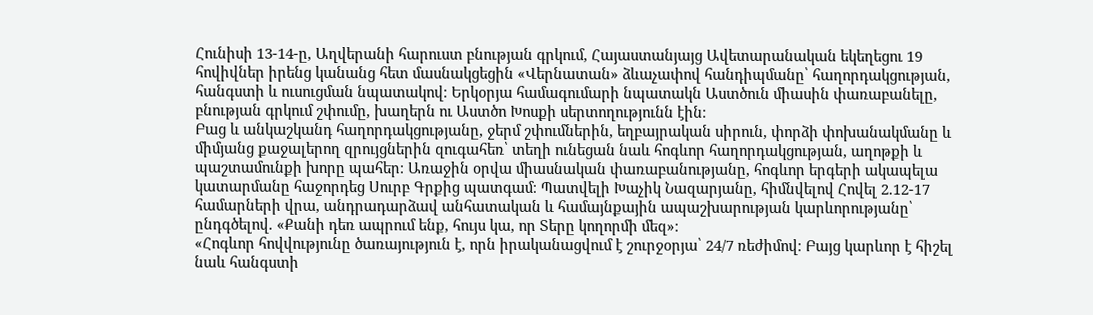Հունիսի 13-14-ը, Աղվերանի հարուստ բնության գրկում, Հայաստանյայց Ավետարանական եկեղեցու 19 հովիվներ իրենց կանանց հետ մասնակցեցին «Վերնատան» ձևաչափով հանդիպմանը՝ հաղորդակցության, հանգստի և ուսուցման նպատակով։ Երկօրյա համագումարի նպատակն Աստծուն միասին փառաբանելը, բնության գրկում շփումը, խաղերն ու Աստծո Խոսքի սերտողությունն էին։
Բաց և անկաշկանդ հաղորդակցությանը, ջերմ շփումներին, եղբայրական սիրուն, փորձի փոխանակմանը և միմյանց քաջալերող զրույցներին զուգահեռ՝ տեղի ունեցան նաև հոգևոր հաղորդակցության, աղոթքի և պաշտամունքի խորը պահեր։ Առաջին օրվա միասնական փառաբանությանը, հոգևոր երգերի ակապելա կատարմանը հաջորդեց Սուրբ Գրքից պատգամ։ Պատվելի Խաչիկ Նազարյանը, հիմնվելով Հովել 2.12-17 համարների վրա, անդրադարձավ անհատական և համայնքային ապաշխարության կարևորությանը՝ ընդգծելով. «Քանի դեռ ապրում ենք, հույս կա, որ Տերը կողորմի մեզ»։
«Հոգևոր հովվությունը ծառայություն է, որն իրականացվում է շուրջօրյա՝ 24/7 ռեժիմով։ Բայց կարևոր է հիշել նաև հանգստի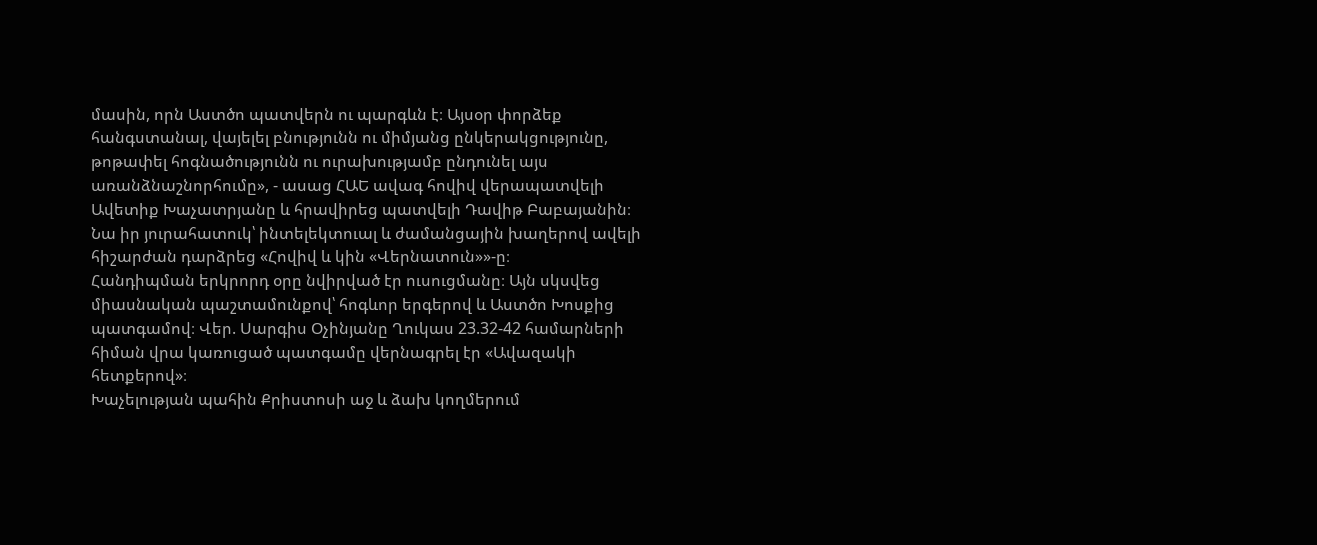մասին, որն Աստծո պատվերն ու պարգևն է։ Այսօր փորձեք հանգստանալ, վայելել բնությունն ու միմյանց ընկերակցությունը, թոթափել հոգնածությունն ու ուրախությամբ ընդունել այս առանձնաշնորհումը», - ասաց ՀԱԵ ավագ հովիվ վերապատվելի Ավետիք Խաչատրյանը և հրավիրեց պատվելի Դավիթ Բաբայանին։ Նա իր յուրահատուկ՝ ինտելեկտուալ և ժամանցային խաղերով ավելի հիշարժան դարձրեց «Հովիվ և կին «Վերնատուն»»-ը։
Հանդիպման երկրորդ օրը նվիրված էր ուսուցմանը։ Այն սկսվեց միասնական պաշտամունքով՝ հոգևոր երգերով և Աստծո Խոսքից պատգամով։ Վեր. Սարգիս Օչինյանը Ղուկաս 23.32-42 համարների հիման վրա կառուցած պատգամը վերնագրել էր «Ավազակի հետքերով»։
Խաչելության պահին Քրիստոսի աջ և ձախ կողմերում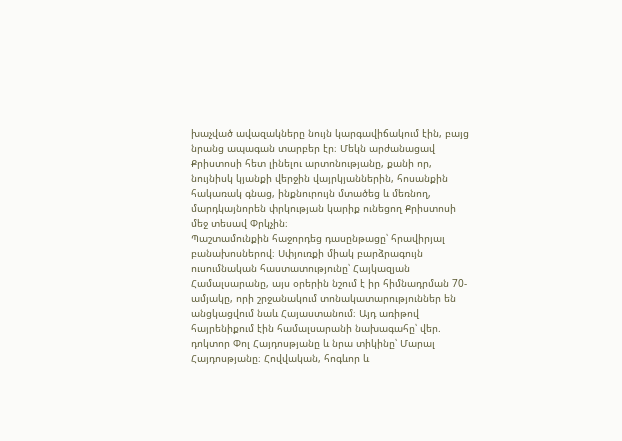խաչված ավազակները նույն կարգավիճակում էին, բայց նրանց ապագան տարբեր էր։ Մեկն արժանացավ Քրիստոսի հետ լինելու արտոնությանը, քանի որ, նույնիսկ կյանքի վերջին վայրկյաններին, հոսանքին հակառակ գնաց, ինքնուրույն մտածեց և մեռնող, մարդկայնորեն փրկության կարիք ունեցող Քրիստոսի մեջ տեսավ Փրկչին։
Պաշտամունքին հաջորդեց դասընթացը՝ հրավիրյալ բանախոսներով։ Սփյուռքի միակ բարձրագույն ուսումնական հաստատությունը՝ Հայկազյան Համալսարանը, այս օրերին նշում է իր հիմնադրման 70-ամյակը, որի շրջանակում տոնակատարություններ են անցկացվում նաև Հայաստանում։ Այդ առիթով հայրենիքում էին համալսարանի նախագահը՝ վեր. դոկտոր Փոլ Հայդոսթյանը և նրա տիկինը՝ Մարալ Հայդոսթյանը։ Հովվական, հոգևոր և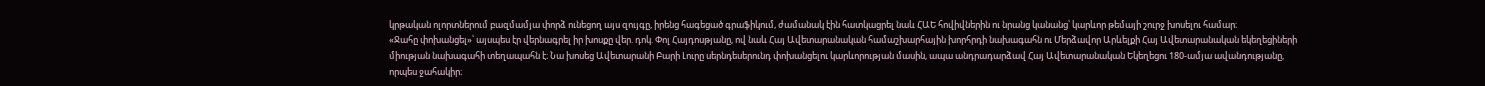կրթական ոլորտներում բազմամյա փորձ ունեցող այս զույգը, իրենց հագեցած գրաֆիկում, ժամանակ էին հատկացրել նաև ՀԱԵ հովիվներին ու նրանց կանանց՝ կարևոր թեմայի շուրջ խոսելու համար։
«Ջահը փոխանցել»՝ այսպես էր վերնագրել իր խոսքը վեր. դոկ. Փոլ Հայդոսթյանը, ով նաև Հայ Ավետարանական համաշխարհային խորհրդի նախագահն ու Մերձավոր Արևելքի Հայ Ավետարանական եկեղեցիների միության նախագահի տեղապահն է։ Նա խոսեց Ավետարանի Բարի Լուրը սերնդեսերունդ փոխանցելու կարևորության մասին, ապա անդրադարձավ Հայ Ավետարանական Եկեղեցու 180-ամյա ավանդությանը, որպես ջահակիր։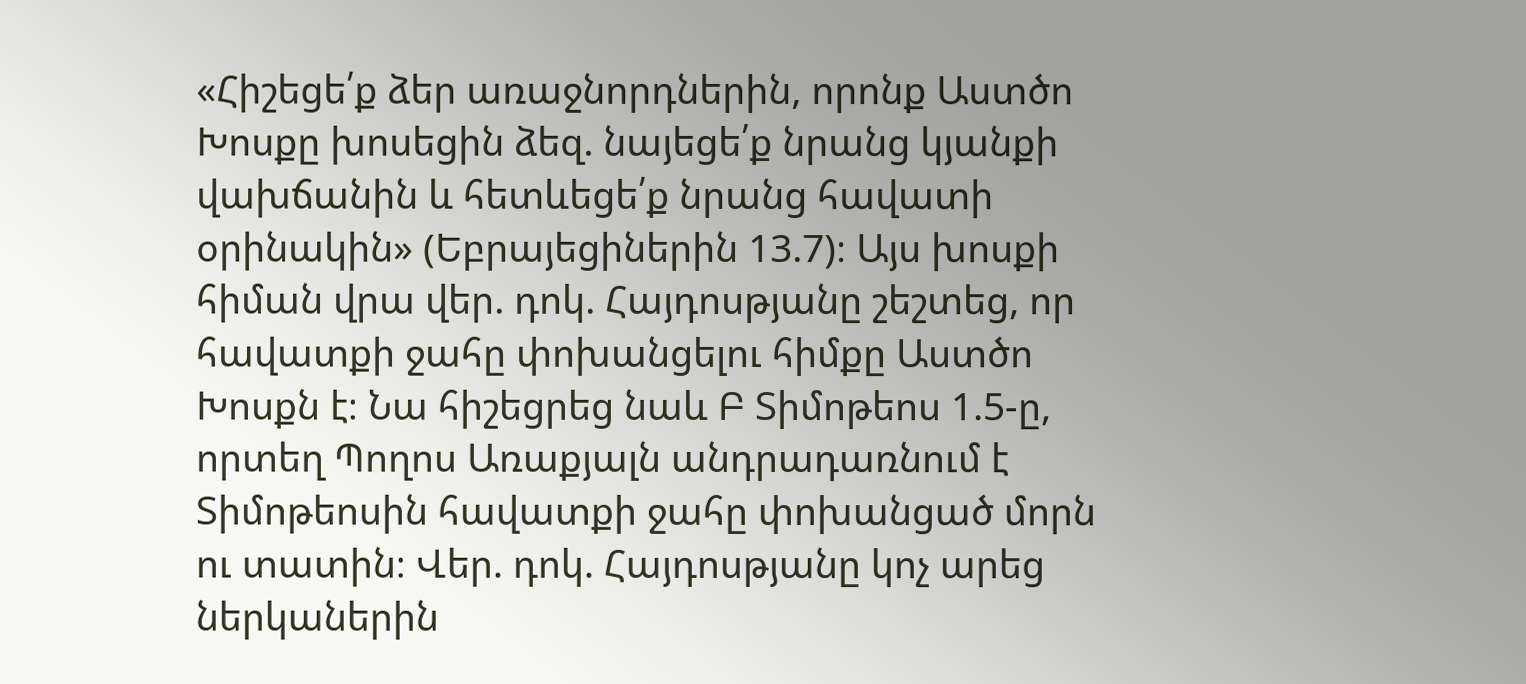«Հիշեցե՛ք ձեր առաջնորդներին, որոնք Աստծո Խոսքը խոսեցին ձեզ. նայեցե՛ք նրանց կյանքի վախճանին և հետևեցե՛ք նրանց հավատի օրինակին» (Եբրայեցիներին 13.7)։ Այս խոսքի հիման վրա վեր. դոկ. Հայդոսթյանը շեշտեց, որ հավատքի ջահը փոխանցելու հիմքը Աստծո Խոսքն է։ Նա հիշեցրեց նաև Բ Տիմոթեոս 1.5-ը, որտեղ Պողոս Առաքյալն անդրադառնում է Տիմոթեոսին հավատքի ջահը փոխանցած մորն ու տատին։ Վեր. դոկ. Հայդոսթյանը կոչ արեց ներկաներին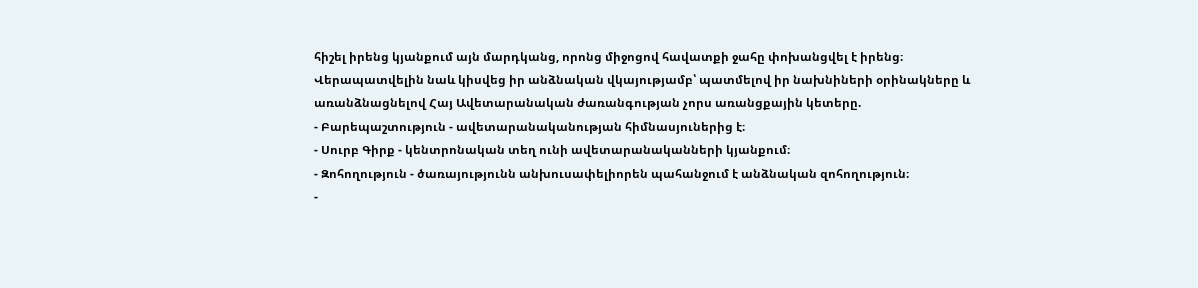հիշել իրենց կյանքում այն մարդկանց, որոնց միջոցով հավատքի ջահը փոխանցվել է իրենց։
Վերապատվելին նաև կիսվեց իր անձնական վկայությամբ՝ պատմելով իր նախնիների օրինակները և առանձնացնելով Հայ Ավետարանական ժառանգության չորս առանցքային կետերը.
- Բարեպաշտություն - ավետարանականության հիմնասյուներից է։
- Սուրբ Գիրք - կենտրոնական տեղ ունի ավետարանականների կյանքում։
- Զոհողություն - ծառայությունն անխուսափելիորեն պահանջում է անձնական զոհողություն։
-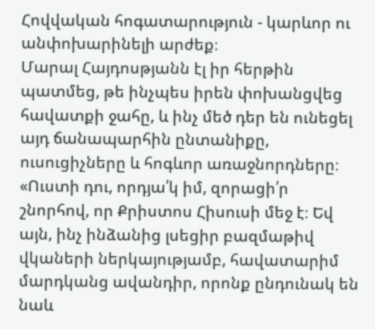Հովվական հոգատարություն - կարևոր ու անփոխարինելի արժեք։
Մարալ Հայդոսթյանն էլ իր հերթին պատմեց, թե ինչպես իրեն փոխանցվեց հավատքի ջահը, և ինչ մեծ դեր են ունեցել այդ ճանապարհին ընտանիքը, ուսուցիչները և հոգևոր առաջնորդները։
«Ուստի դու, որդյա՛կ իմ, զորացի՛ր շնորհով, որ Քրիստոս Հիսուսի մեջ է։ Եվ այն, ինչ ինձանից լսեցիր բազմաթիվ վկաների ներկայությամբ, հավատարիմ մարդկանց ավանդիր, որոնք ընդունակ են նաև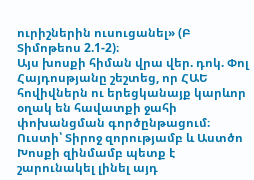ուրիշներին ուսուցանել» (Բ Տիմոթեոս 2.1-2)։
Այս խոսքի հիման վրա վեր. դոկ. Փոլ Հայդոսթյանը շեշտեց, որ ՀԱԵ հովիվներն ու երեցկանայք կարևոր օղակ են հավատքի ջահի փոխանցման գործընթացում։ Ուստի՝ Տիրոջ զորությամբ և Աստծո Խոսքի զինմամբ պետք է շարունակել լինել այդ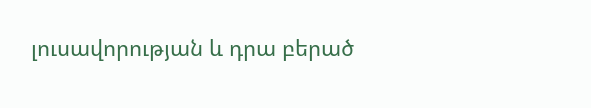լուսավորության և դրա բերած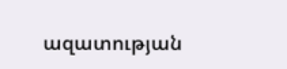ազատության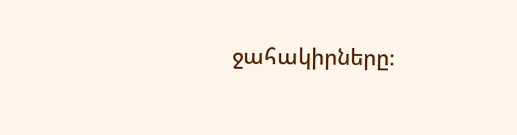ջահակիրները։